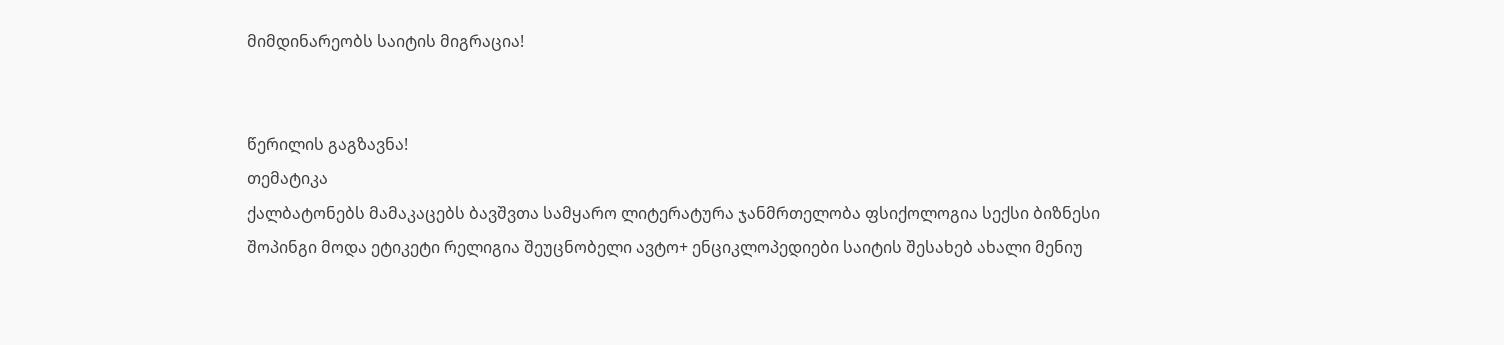მიმდინარეობს საიტის მიგრაცია!


წერილის გაგზავნა!
თემატიკა
ქალბატონებს მამაკაცებს ბავშვთა სამყარო ლიტერატურა ჯანმრთელობა ფსიქოლოგია სექსი ბიზნესი შოპინგი მოდა ეტიკეტი რელიგია შეუცნობელი ავტო+ ენციკლოპედიები საიტის შესახებ ახალი მენიუ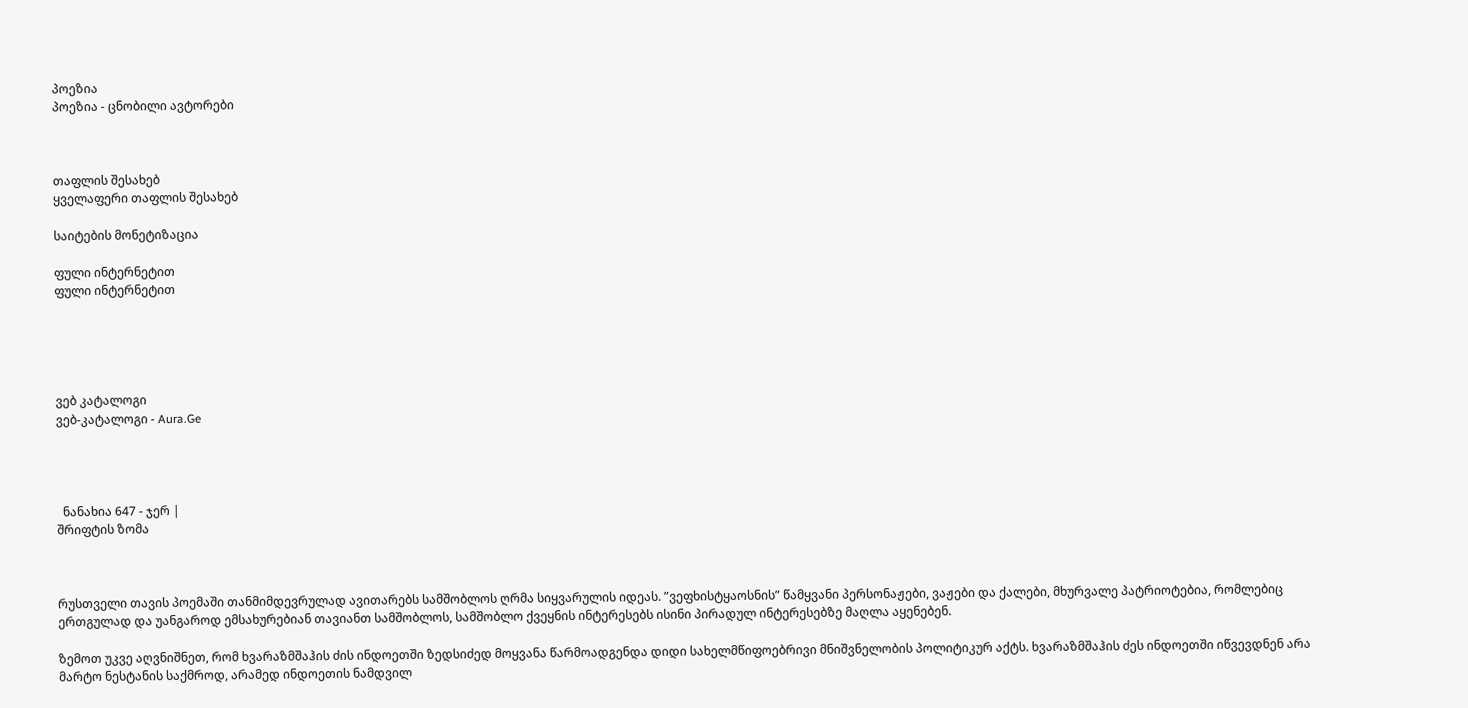პოეზია
პოეზია - ცნობილი ავტორები



თაფლის შესახებ
ყველაფერი თაფლის შესახებ

საიტების მონეტიზაცია

ფული ინტერნეტით
ფული ინტერნეტით





ვებ კატალოგი
ვებ-კატალოგი - Aura.Ge




  ნანახია 647 - ჯერ |
შრიფტის ზომა



რუსთველი თავის პოემაში თანმიმდევრულად ავითარებს სამშობლოს ღრმა სიყვარულის იდეას. ”ვეფხისტყაოსნის” წამყვანი პერსონაჟები, ვაჟები და ქალები, მხურვალე პატრიოტებია, რომლებიც ერთგულად და უანგაროდ ემსახურებიან თავიანთ სამშობლოს, სამშობლო ქვეყნის ინტერესებს ისინი პირადულ ინტერესებზე მაღლა აყენებენ.

ზემოთ უკვე აღვნიშნეთ, რომ ხვარაზმშაჰის ძის ინდოეთში ზედსიძედ მოყვანა წარმოადგენდა დიდი სახელმწიფოებრივი მნიშვნელობის პოლიტიკურ აქტს. ხვარაზმშაჰის ძეს ინდოეთში იწვევდნენ არა მარტო ნესტანის საქმროდ, არამედ ინდოეთის ნამდვილ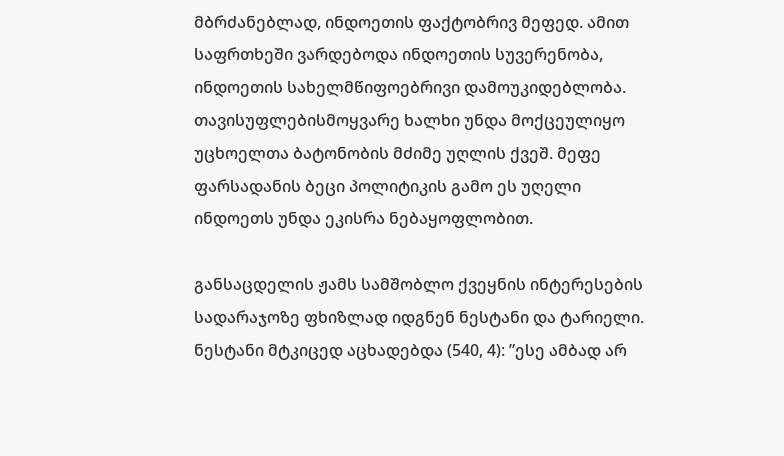მბრძანებლად, ინდოეთის ფაქტობრივ მეფედ. ამით საფრთხეში ვარდებოდა ინდოეთის სუვერენობა, ინდოეთის სახელმწიფოებრივი დამოუკიდებლობა. თავისუფლებისმოყვარე ხალხი უნდა მოქცეულიყო უცხოელთა ბატონობის მძიმე უღლის ქვეშ. მეფე ფარსადანის ბეცი პოლიტიკის გამო ეს უღელი ინდოეთს უნდა ეკისრა ნებაყოფლობით.

განსაცდელის ჟამს სამშობლო ქვეყნის ინტერესების სადარაჯოზე ფხიზლად იდგნენ ნესტანი და ტარიელი. ნესტანი მტკიცედ აცხადებდა (540, 4): ”ესე ამბად არ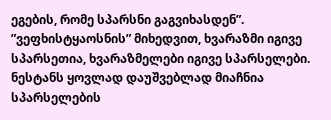ეგების, რომე სპარსნი გაგვიხასდენ”. ”ვეფხისტყაოსნის” მიხედვით, ხვარაზმი იგივე სპარსეთია, ხვარაზმელები იგივე სპარსელები. ნესტანს ყოვლად დაუშვებლად მიაჩნია სპარსელების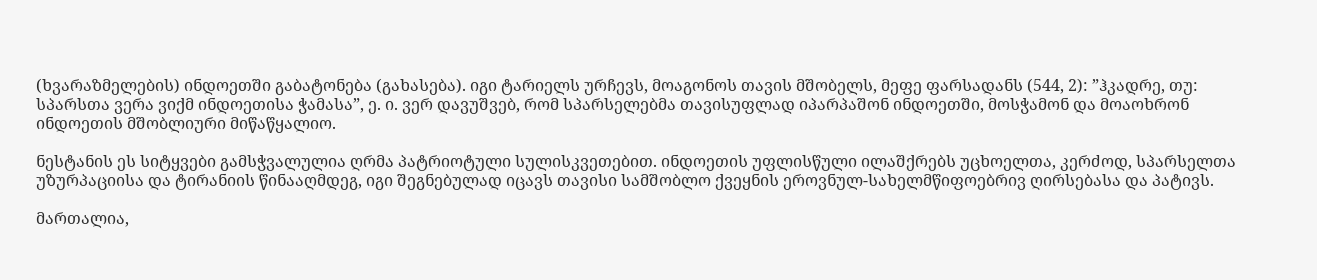(ხვარაზმელების) ინდოეთში გაბატონება (გახასება). იგი ტარიელს ურჩევს, მოაგონოს თავის მშობელს, მეფე ფარსადანს (544, 2): ”ჰკადრე, თუ: სპარსთა ვერა ვიქმ ინდოეთისა ჭამასა”, ე. ი. ვერ დავუშვებ, რომ სპარსელებმა თავისუფლად იპარპაშონ ინდოეთში, მოსჭამონ და მოაოხრონ ინდოეთის მშობლიური მიწაწყალიო.

ნესტანის ეს სიტყვები გამსჭვალულია ღრმა პატრიოტული სულისკვეთებით. ინდოეთის უფლისწული ილაშქრებს უცხოელთა, კერძოდ, სპარსელთა უზურპაციისა და ტირანიის წინააღმდეგ, იგი შეგნებულად იცავს თავისი სამშობლო ქვეყნის ეროვნულ-სახელმწიფოებრივ ღირსებასა და პატივს.

მართალია,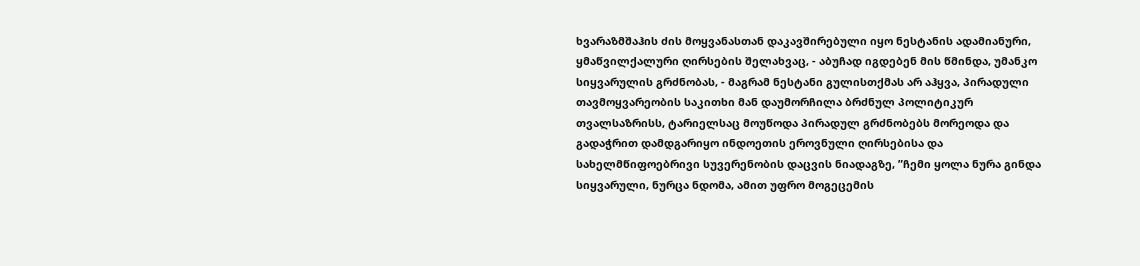ხვარაზმშაჰის ძის მოყვანასთან დაკავშირებული იყო ნესტანის ადამიანური, ყმაწვილქალური ღირსების შელახვაც, - აბუჩად იგდებენ მის წმინდა, უმანკო სიყვარულის გრძნობას, - მაგრამ ნესტანი გულისთქმას არ აჰყვა, პირადული თავმოყვარეობის საკითხი მან დაუმორჩილა ბრძნულ პოლიტიკურ თვალსაზრისს, ტარიელსაც მოუწოდა პირადულ გრძნობებს მორეოდა და გადაჭრით დამდგარიყო ინდოეთის ეროვნული ღირსებისა და სახელმწიფოებრივი სუვერენობის დაცვის ნიადაგზე, ”ჩემი ყოლა ნურა გინდა სიყვარული, ნურცა ნდომა, ამით უფრო მოგეცემის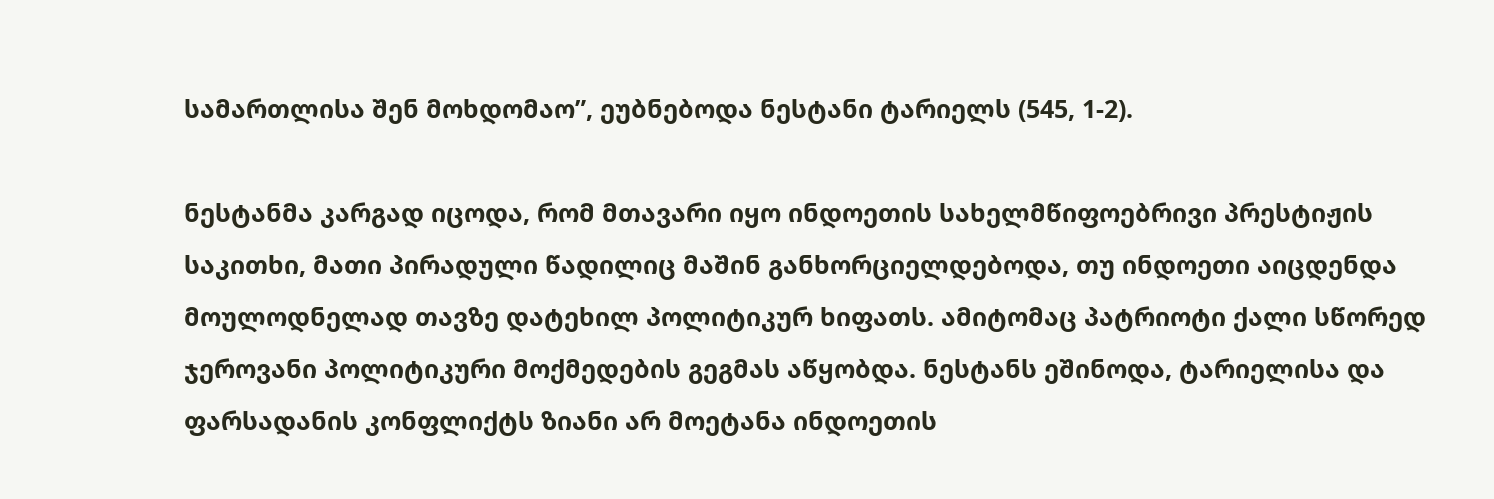სამართლისა შენ მოხდომაო”, ეუბნებოდა ნესტანი ტარიელს (545, 1-2).

ნესტანმა კარგად იცოდა, რომ მთავარი იყო ინდოეთის სახელმწიფოებრივი პრესტიჟის საკითხი, მათი პირადული წადილიც მაშინ განხორციელდებოდა, თუ ინდოეთი აიცდენდა მოულოდნელად თავზე დატეხილ პოლიტიკურ ხიფათს. ამიტომაც პატრიოტი ქალი სწორედ ჯეროვანი პოლიტიკური მოქმედების გეგმას აწყობდა. ნესტანს ეშინოდა, ტარიელისა და ფარსადანის კონფლიქტს ზიანი არ მოეტანა ინდოეთის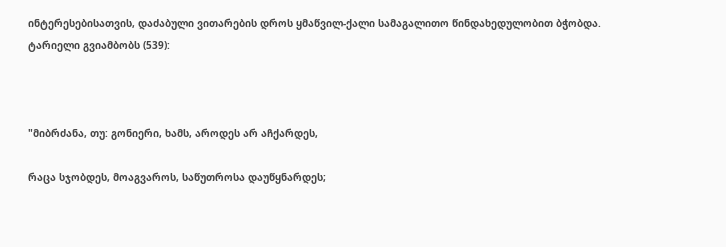ინტერესებისათვის, დაძაბული ვითარების დროს ყმაწვილ-ქალი სამაგალითო წინდახედულობით ბჭობდა. ტარიელი გვიამბობს (539):



"მიბრძანა, თუ: გონიერი, ხამს, აროდეს არ აჩქარდეს,

რაცა სჯობდეს, მოაგვაროს, საწუთროსა დაუწყნარდეს;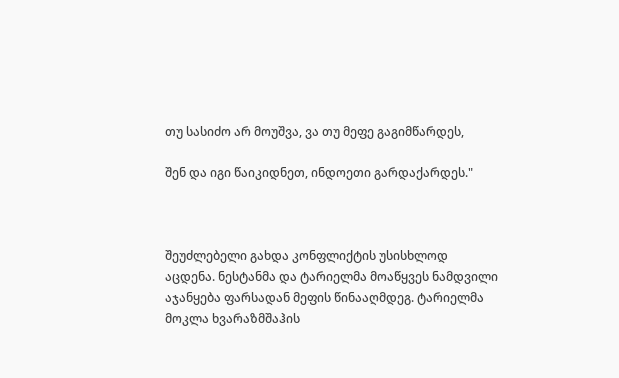თუ სასიძო არ მოუშვა, ვა თუ მეფე გაგიმწარდეს,

შენ და იგი წაიკიდნეთ, ინდოეთი გარდაქარდეს."



შეუძლებელი გახდა კონფლიქტის უსისხლოდ აცდენა. ნესტანმა და ტარიელმა მოაწყვეს ნამდვილი აჯანყება ფარსადან მეფის წინააღმდეგ. ტარიელმა მოკლა ხვარაზმშაჰის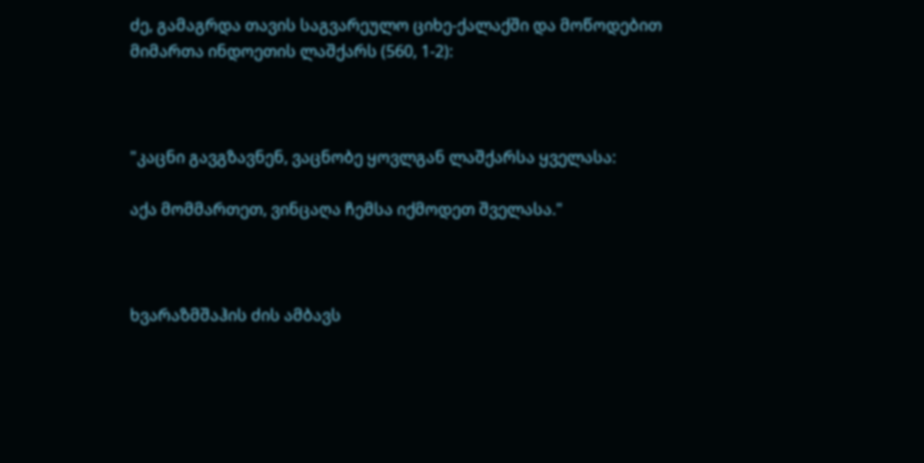ძე, გამაგრდა თავის საგვარეულო ციხე-ქალაქში და მოწოდებით მიმართა ინდოეთის ლაშქარს (560, 1-2):



"კაცნი გავგზავნენ, ვაცნობე ყოვლგან ლაშქარსა ყველასა:

აქა მომმართეთ, ვინცაღა ჩემსა იქმოდეთ შველასა."



ხვარაზმშაჰის ძის ამბავს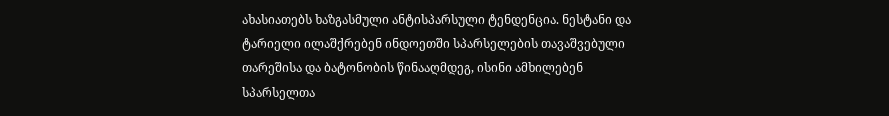ახასიათებს ხაზგასმული ანტისპარსული ტენდენცია. ნესტანი და ტარიელი ილაშქრებენ ინდოეთში სპარსელების თავაშვებული თარეშისა და ბატონობის წინააღმდეგ, ისინი ამხილებენ სპარსელთა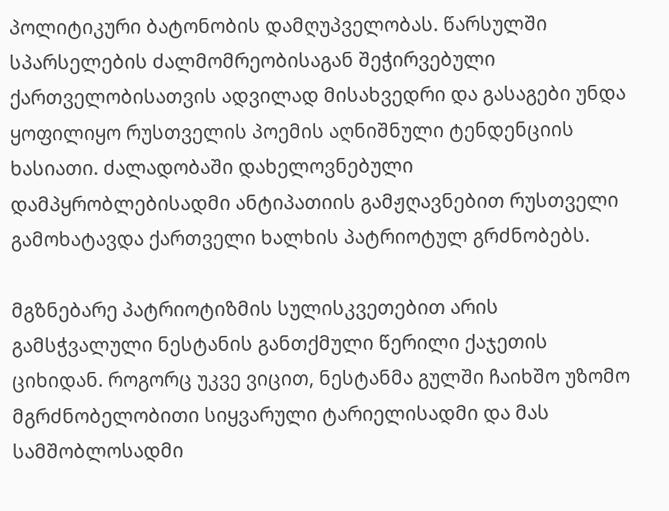პოლიტიკური ბატონობის დამღუპველობას. წარსულში სპარსელების ძალმომრეობისაგან შეჭირვებული ქართველობისათვის ადვილად მისახვედრი და გასაგები უნდა ყოფილიყო რუსთველის პოემის აღნიშნული ტენდენციის ხასიათი. ძალადობაში დახელოვნებული დამპყრობლებისადმი ანტიპათიის გამჟღავნებით რუსთველი გამოხატავდა ქართველი ხალხის პატრიოტულ გრძნობებს.

მგზნებარე პატრიოტიზმის სულისკვეთებით არის გამსჭვალული ნესტანის განთქმული წერილი ქაჯეთის ციხიდან. როგორც უკვე ვიცით, ნესტანმა გულში ჩაიხშო უზომო მგრძნობელობითი სიყვარული ტარიელისადმი და მას სამშობლოსადმი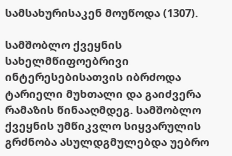სამსახურისაკენ მოუწოდა (1307).

სამშობლო ქვეყნის სახელმწიფოებრივი ინტერესებისათვის იბრძოდა ტარიელი მუხთალი და გაიძვერა რამაზის წინააღმდეგ. სამშობლო ქვეყნის უმწიკვლო სიყვარულის გრძნობა ასულდგმულებდა უებრო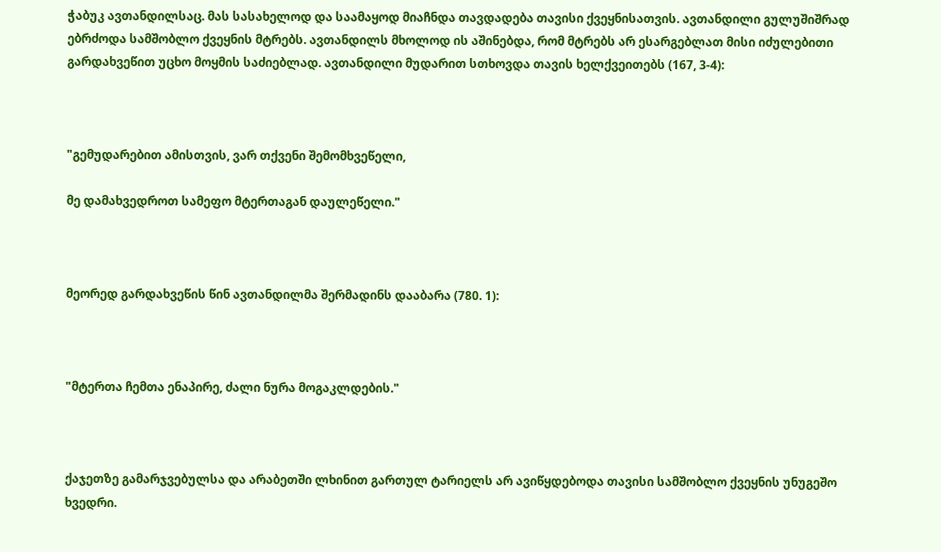ჭაბუკ ავთანდილსაც. მას სასახელოდ და საამაყოდ მიაჩნდა თავდადება თავისი ქვეყნისათვის. ავთანდილი გულუშიშრად ებრძოდა სამშობლო ქვეყნის მტრებს. ავთანდილს მხოლოდ ის აშინებდა, რომ მტრებს არ ესარგებლათ მისი იძულებითი გარდახვეწით უცხო მოყმის საძიებლად. ავთანდილი მუდარით სთხოვდა თავის ხელქვეითებს (167, 3-4):



"გემუდარებით ამისთვის, ვარ თქვენი შემომხვეწელი,

მე დამახვედროთ სამეფო მტერთაგან დაულეწელი."



მეორედ გარდახვეწის წინ ავთანდილმა შერმადინს დააბარა (780. 1):



"მტერთა ჩემთა ენაპირე, ძალი ნურა მოგაკლდების."



ქაჯეთზე გამარჯვებულსა და არაბეთში ლხინით გართულ ტარიელს არ ავიწყდებოდა თავისი სამშობლო ქვეყნის უნუგეშო ხვედრი.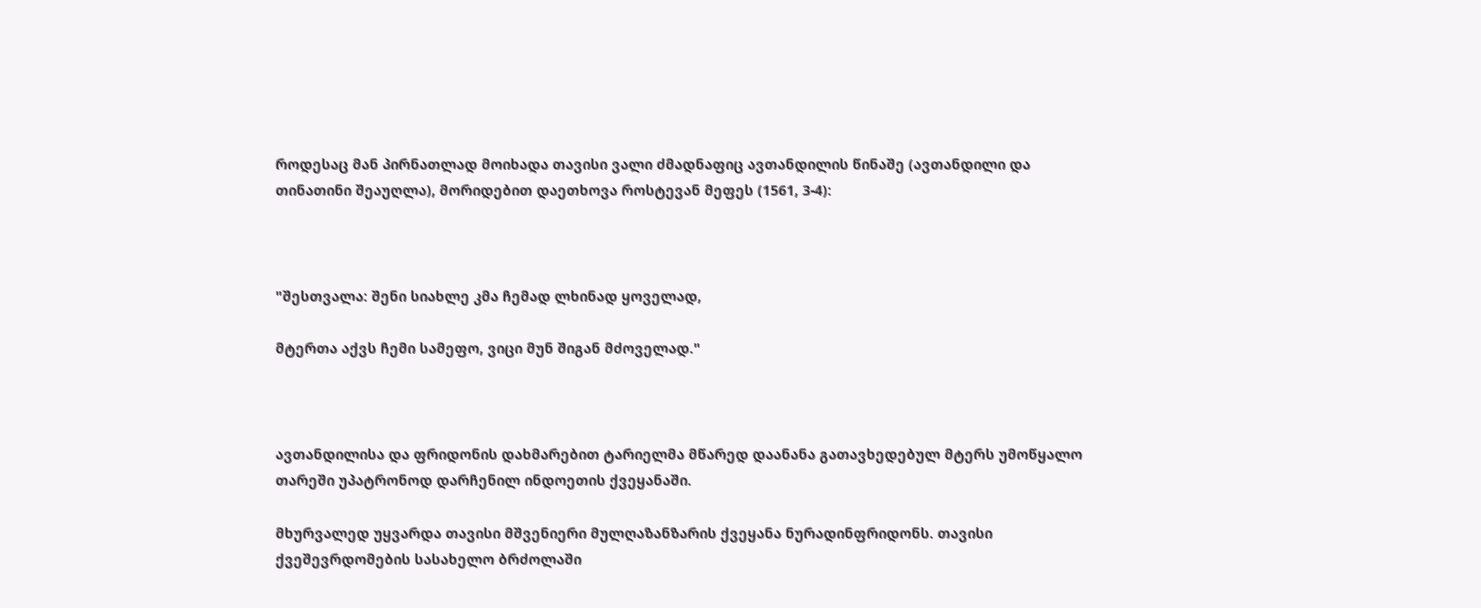როდესაც მან პირნათლად მოიხადა თავისი ვალი ძმადნაფიც ავთანდილის წინაშე (ავთანდილი და თინათინი შეაუღლა), მორიდებით დაეთხოვა როსტევან მეფეს (1561, 3-4):



"შესთვალა: შენი სიახლე კმა ჩემად ლხინად ყოველად,

მტერთა აქვს ჩემი სამეფო, ვიცი მუნ შიგან მძოველად."



ავთანდილისა და ფრიდონის დახმარებით ტარიელმა მწარედ დაანანა გათავხედებულ მტერს უმოწყალო თარეში უპატრონოდ დარჩენილ ინდოეთის ქვეყანაში.

მხურვალედ უყვარდა თავისი მშვენიერი მულღაზანზარის ქვეყანა ნურადინფრიდონს. თავისი ქვეშევრდომების სასახელო ბრძოლაში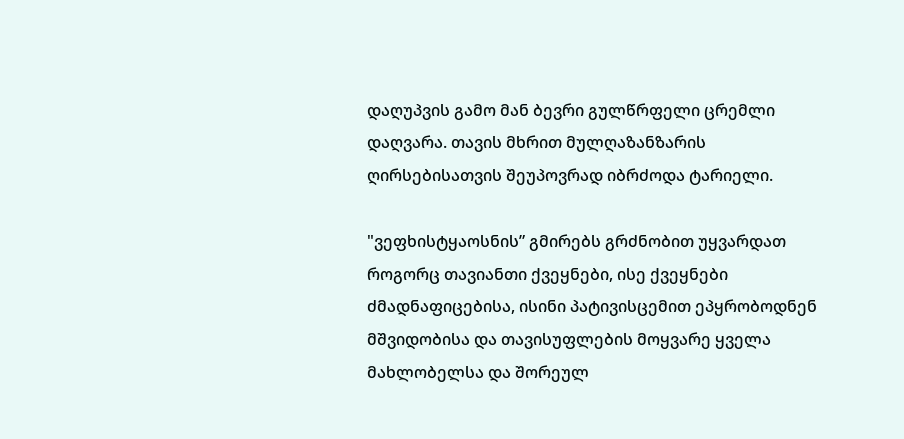დაღუპვის გამო მან ბევრი გულწრფელი ცრემლი დაღვარა. თავის მხრით მულღაზანზარის ღირსებისათვის შეუპოვრად იბრძოდა ტარიელი.

"ვეფხისტყაოსნის” გმირებს გრძნობით უყვარდათ როგორც თავიანთი ქვეყნები, ისე ქვეყნები ძმადნაფიცებისა, ისინი პატივისცემით ეპყრობოდნენ მშვიდობისა და თავისუფლების მოყვარე ყველა მახლობელსა და შორეულ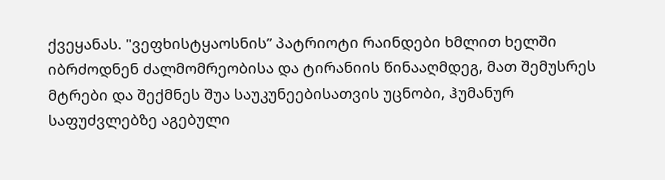ქვეყანას. "ვეფხისტყაოსნის” პატრიოტი რაინდები ხმლით ხელში იბრძოდნენ ძალმომრეობისა და ტირანიის წინააღმდეგ, მათ შემუსრეს მტრები და შექმნეს შუა საუკუნეებისათვის უცნობი, ჰუმანურ საფუძვლებზე აგებული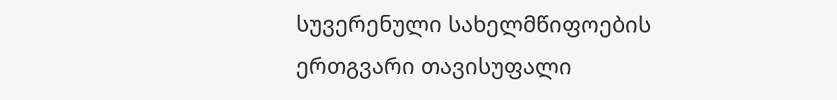სუვერენული სახელმწიფოების ერთგვარი თავისუფალი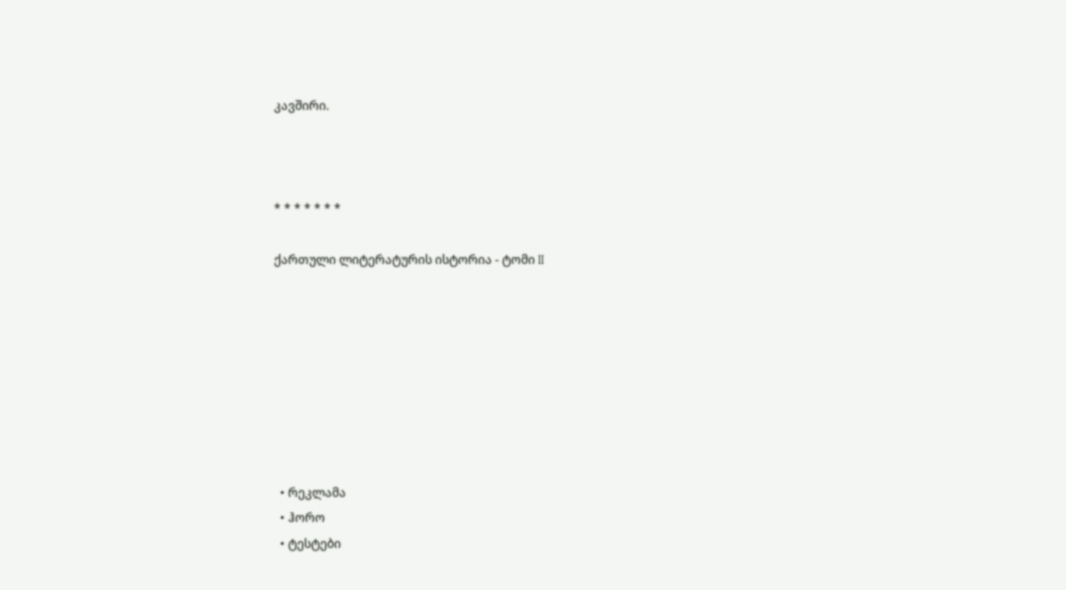კავშირი.



* * * * * * *

ქართული ლიტერატურის ისტორია - ტომი II








  • რეკლამა
  • ჰორო
  • ტესტები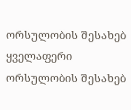ორსულობის შესახებ
ყველაფერი ორსულობის შესახებ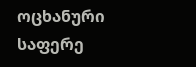ოცხანური საფერე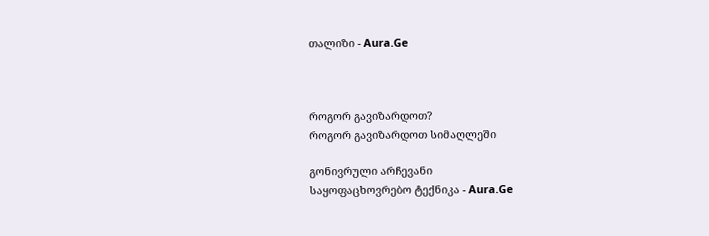თალიზი - Aura.Ge



როგორ გავიზარდოთ?
როგორ გავიზარდოთ სიმაღლეში

გონივრული არჩევანი
საყოფაცხოვრებო ტექნიკა - Aura.Ge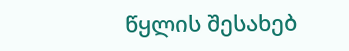წყლის შესახებ